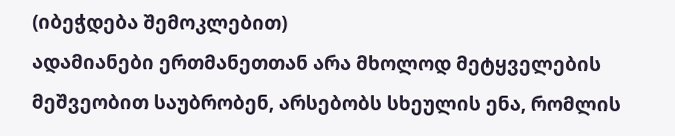(იბეჭდება შემოკლებით)
ადამიანები ერთმანეთთან არა მხოლოდ მეტყველების მეშვეობით საუბრობენ, არსებობს სხეულის ენა, რომლის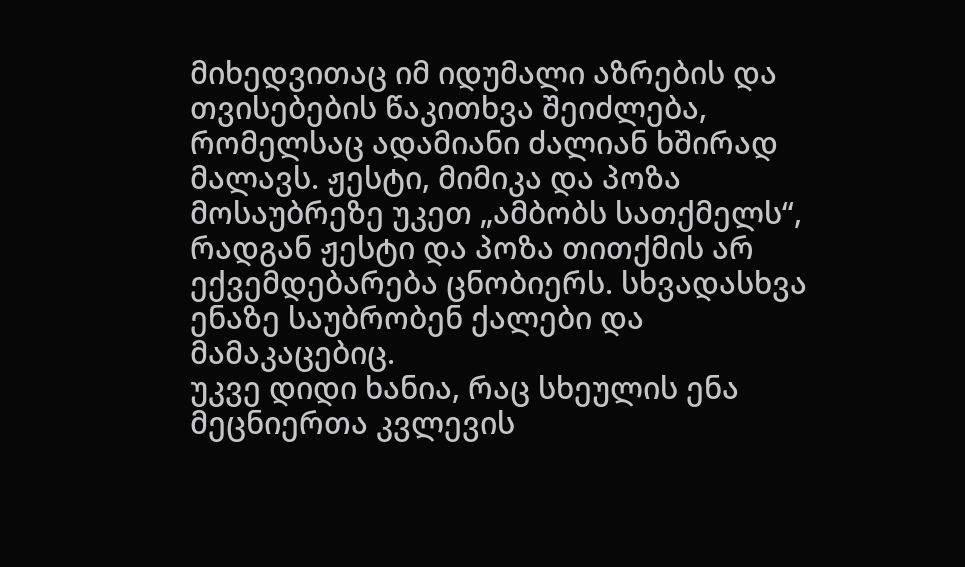მიხედვითაც იმ იდუმალი აზრების და თვისებების წაკითხვა შეიძლება, რომელსაც ადამიანი ძალიან ხშირად მალავს. ჟესტი, მიმიკა და პოზა მოსაუბრეზე უკეთ „ამბობს სათქმელს“, რადგან ჟესტი და პოზა თითქმის არ ექვემდებარება ცნობიერს. სხვადასხვა ენაზე საუბრობენ ქალები და მამაკაცებიც.
უკვე დიდი ხანია, რაც სხეულის ენა მეცნიერთა კვლევის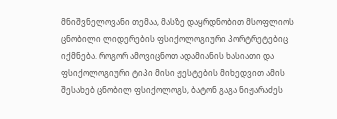მნიშვნელოვანი თემაა, მასზე დაყრდნობით მსოფლიოს ცნობილი ლიდერების ფსიქოლოგიური პორტრეტებიც იქმნება. როგორ ამოვიცნოთ ადამიანის ხასიათი და ფსიქოლოგიური ტიპი მისი ჟესტების მიხედვით ამის შესახებ ცნობილ ფსიქოლოგს, ბატონ გაგა ნიჟარაძეს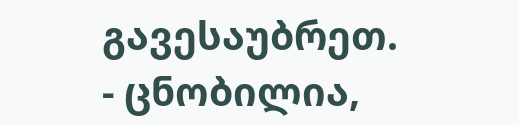გავესაუბრეთ.
- ცნობილია,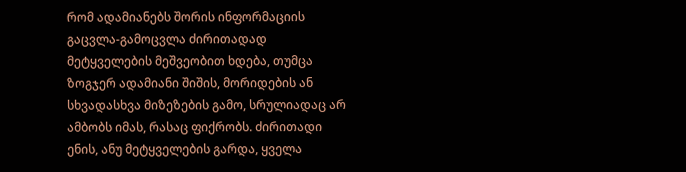რომ ადამიანებს შორის ინფორმაციის გაცვლა-გამოცვლა ძირითადად მეტყველების მეშვეობით ხდება, თუმცა ზოგჯერ ადამიანი შიშის, მორიდების ან სხვადასხვა მიზეზების გამო, სრულიადაც არ ამბობს იმას, რასაც ფიქრობს. ძირითადი ენის, ანუ მეტყველების გარდა, ყველა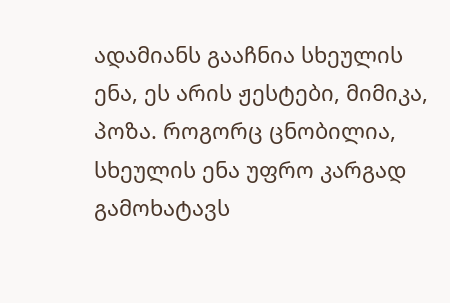ადამიანს გააჩნია სხეულის ენა, ეს არის ჟესტები, მიმიკა, პოზა. როგორც ცნობილია, სხეულის ენა უფრო კარგად გამოხატავს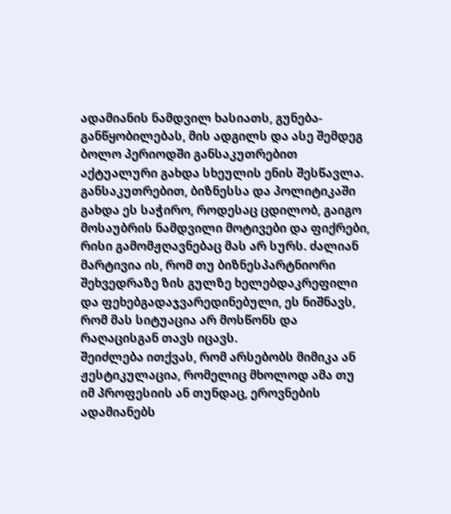ადამიანის ნამდვილ ხასიათს, გუნება-განწყობილებას, მის ადგილს და ასე შემდეგ ბოლო პერიოდში განსაკუთრებით აქტუალური გახდა სხეულის ენის შესწავლა. განსაკუთრებით, ბიზნესსა და პოლიტიკაში გახდა ეს საჭირო, როდესაც ცდილობ, გაიგო მოსაუბრის ნამდვილი მოტივები და ფიქრები, რისი გამომჟღავნებაც მას არ სურს. ძალიან მარტივია ის, რომ თუ ბიზნესპარტნიორი შეხვედრაზე ზის გულზე ხელებდაკრეფილი და ფეხებგადაჯვარედინებული, ეს ნიშნავს, რომ მას სიტუაცია არ მოსწონს და რაღაცისგან თავს იცავს.
შეიძლება ითქვას, რომ არსებობს მიმიკა ან ჟესტიკულაცია, რომელიც მხოლოდ ამა თუ იმ პროფესიის ან თუნდაც, ეროვნების ადამიანებს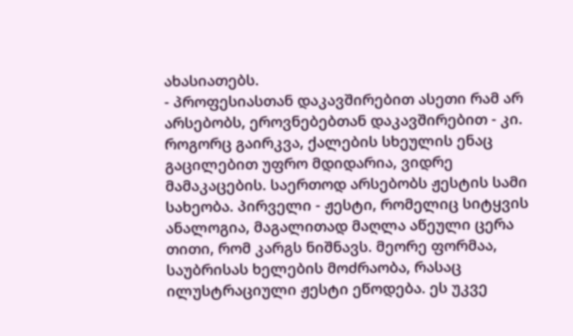ახასიათებს.
- პროფესიასთან დაკავშირებით ასეთი რამ არ არსებობს, ეროვნებებთან დაკავშირებით - კი. როგორც გაირკვა, ქალების სხეულის ენაც გაცილებით უფრო მდიდარია, ვიდრე მამაკაცების. საერთოდ არსებობს ჟესტის სამი სახეობა. პირველი - ჟესტი, რომელიც სიტყვის ანალოგია, მაგალითად მაღლა აწეული ცერა თითი, რომ კარგს ნიშნავს. მეორე ფორმაა, საუბრისას ხელების მოძრაობა, რასაც ილუსტრაციული ჟესტი ეწოდება. ეს უკვე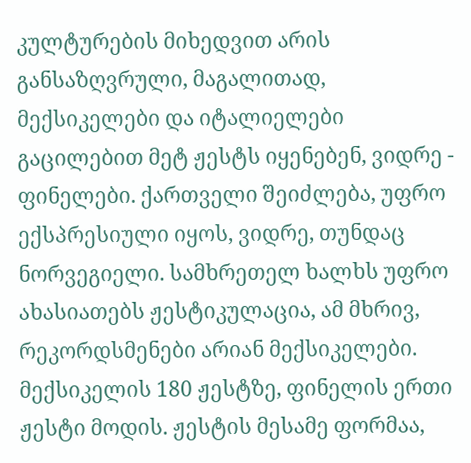კულტურების მიხედვით არის განსაზღვრული, მაგალითად, მექსიკელები და იტალიელები გაცილებით მეტ ჟესტს იყენებენ, ვიდრე - ფინელები. ქართველი შეიძლება, უფრო ექსპრესიული იყოს, ვიდრე, თუნდაც ნორვეგიელი. სამხრეთელ ხალხს უფრო ახასიათებს ჟესტიკულაცია, ამ მხრივ, რეკორდსმენები არიან მექსიკელები. მექსიკელის 180 ჟესტზე, ფინელის ერთი ჟესტი მოდის. ჟესტის მესამე ფორმაა,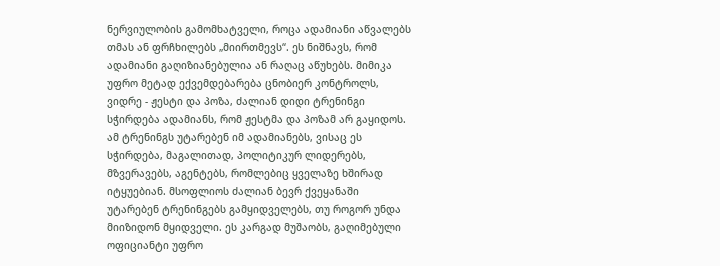ნერვიულობის გამომხატველი, როცა ადამიანი აწვალებს თმას ან ფრჩხილებს „მიირთმევს“. ეს ნიშნავს, რომ ადამიანი გაღიზიანებულია ან რაღაც აწუხებს. მიმიკა უფრო მეტად ექვემდებარება ცნობიერ კონტროლს, ვიდრე - ჟესტი და პოზა, ძალიან დიდი ტრენინგი სჭირდება ადამიანს, რომ ჟესტმა და პოზამ არ გაყიდოს. ამ ტრენინგს უტარებენ იმ ადამიანებს, ვისაც ეს სჭირდება, მაგალითად, პოლიტიკურ ლიდერებს, მზვერავებს, აგენტებს, რომლებიც ყველაზე ხშირად იტყუებიან. მსოფლიოს ძალიან ბევრ ქვეყანაში უტარებენ ტრენინგებს გამყიდველებს, თუ როგორ უნდა მიიზიდონ მყიდველი. ეს კარგად მუშაობს, გაღიმებული ოფიციანტი უფრო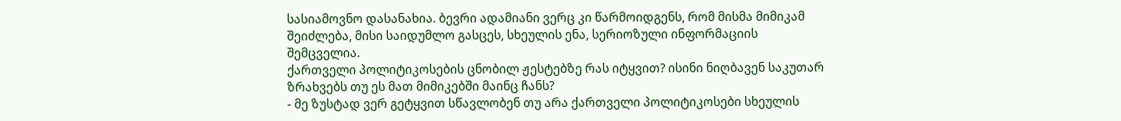სასიამოვნო დასანახია. ბევრი ადამიანი ვერც კი წარმოიდგენს, რომ მისმა მიმიკამ შეიძლება, მისი საიდუმლო გასცეს, სხეულის ენა, სერიოზული ინფორმაციის შემცველია.
ქართველი პოლიტიკოსების ცნობილ ჟესტებზე რას იტყვით? ისინი ნიღბავენ საკუთარ ზრახვებს თუ ეს მათ მიმიკებში მაინც ჩანს?
- მე ზუსტად ვერ გეტყვით სწავლობენ თუ არა ქართველი პოლიტიკოსები სხეულის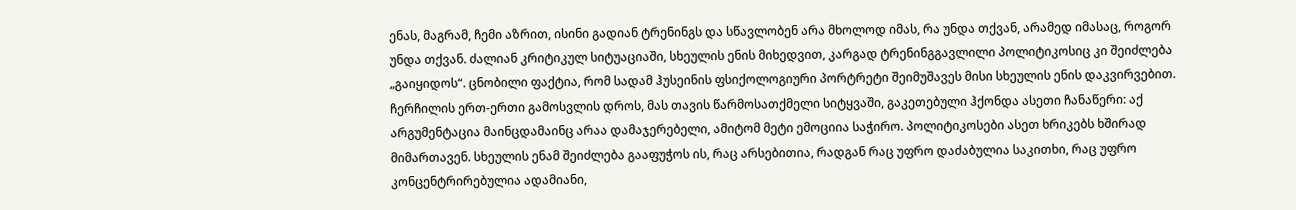ენას, მაგრამ, ჩემი აზრით, ისინი გადიან ტრენინგს და სწავლობენ არა მხოლოდ იმას, რა უნდა თქვან, არამედ იმასაც, როგორ უნდა თქვან. ძალიან კრიტიკულ სიტუაციაში, სხეულის ენის მიხედვით, კარგად ტრენინგგავლილი პოლიტიკოსიც კი შეიძლება „გაიყიდოს“. ცნობილი ფაქტია, რომ სადამ ჰუსეინის ფსიქოლოგიური პორტრეტი შეიმუშავეს მისი სხეულის ენის დაკვირვებით. ჩერჩილის ერთ-ერთი გამოსვლის დროს, მას თავის წარმოსათქმელი სიტყვაში, გაკეთებული ჰქონდა ასეთი ჩანაწერი: აქ არგუმენტაცია მაინცდამაინც არაა დამაჯერებელი, ამიტომ მეტი ემოციია საჭირო. პოლიტიკოსები ასეთ ხრიკებს ხშირად მიმართავენ. სხეულის ენამ შეიძლება გააფუჭოს ის, რაც არსებითია, რადგან რაც უფრო დაძაბულია საკითხი, რაც უფრო კონცენტრირებულია ადამიანი,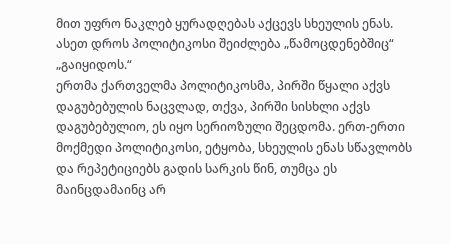მით უფრო ნაკლებ ყურადღებას აქცევს სხეულის ენას. ასეთ დროს პოლიტიკოსი შეიძლება „წამოცდენებშიც“ „გაიყიდოს.“
ერთმა ქართველმა პოლიტიკოსმა, პირში წყალი აქვს დაგუბებულის ნაცვლად, თქვა, პირში სისხლი აქვს დაგუბებულიო, ეს იყო სერიოზული შეცდომა. ერთ-ერთი მოქმედი პოლიტიკოსი, ეტყობა, სხეულის ენას სწავლობს და რეპეტიციებს გადის სარკის წინ, თუმცა ეს მაინცდამაინც არ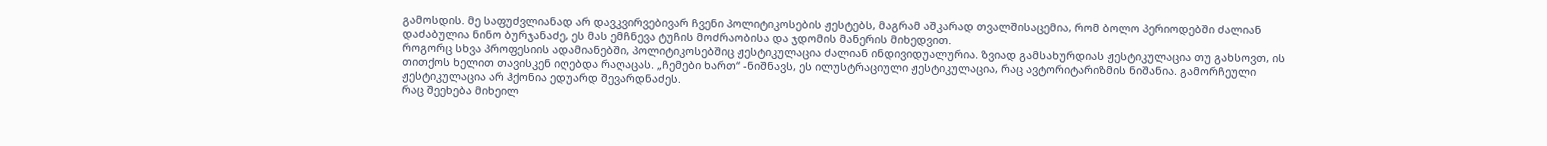გამოსდის. მე საფუძვლიანად არ დავკვირვებივარ ჩვენი პოლიტიკოსების ჟესტებს, მაგრამ აშკარად თვალშისაცემია, რომ ბოლო პერიოდებში ძალიან დაძაბულია ნინო ბურჯანაძე, ეს მას ემჩნევა ტუჩის მოძრაობისა და ჯდომის მანერის მიხედვით.
როგორც სხვა პროფესიის ადამიანებში, პოლიტიკოსებშიც ჟესტიკულაცია ძალიან ინდივიდუალურია. ზვიად გამსახურდიას ჟესტიკულაცია თუ გახსოვთ, ის თითქოს ხელით თავისკენ იღებდა რაღაცას. „ჩემები ხართ“ -ნიშნავს, ეს ილუსტრაციული ჟესტიკულაცია, რაც ავტორიტარიზმის ნიშანია. გამორჩეული ჟესტიკულაცია არ ჰქონია ედუარდ შევარდნაძეს.
რაც შეეხება მიხეილ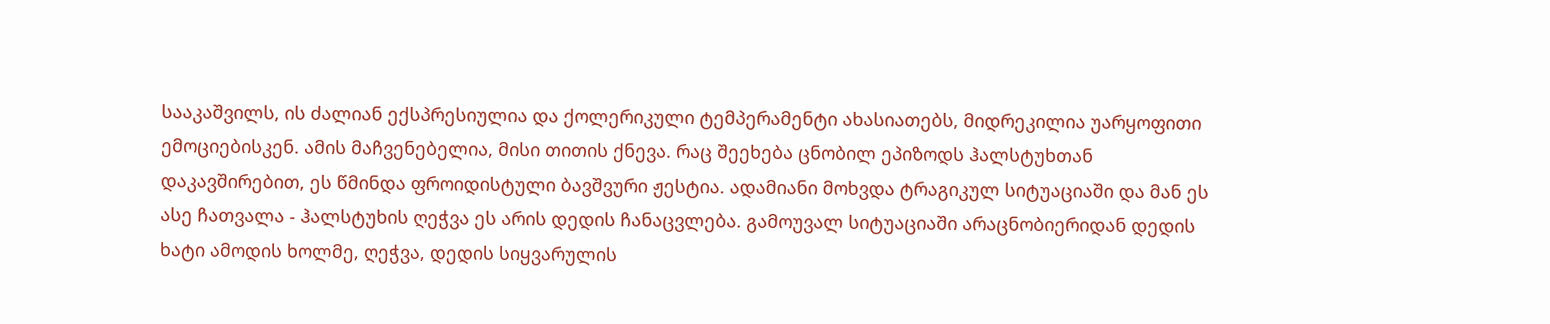სააკაშვილს, ის ძალიან ექსპრესიულია და ქოლერიკული ტემპერამენტი ახასიათებს, მიდრეკილია უარყოფითი ემოციებისკენ. ამის მაჩვენებელია, მისი თითის ქნევა. რაც შეეხება ცნობილ ეპიზოდს ჰალსტუხთან დაკავშირებით, ეს წმინდა ფროიდისტული ბავშვური ჟესტია. ადამიანი მოხვდა ტრაგიკულ სიტუაციაში და მან ეს ასე ჩათვალა - ჰალსტუხის ღეჭვა ეს არის დედის ჩანაცვლება. გამოუვალ სიტუაციაში არაცნობიერიდან დედის ხატი ამოდის ხოლმე, ღეჭვა, დედის სიყვარულის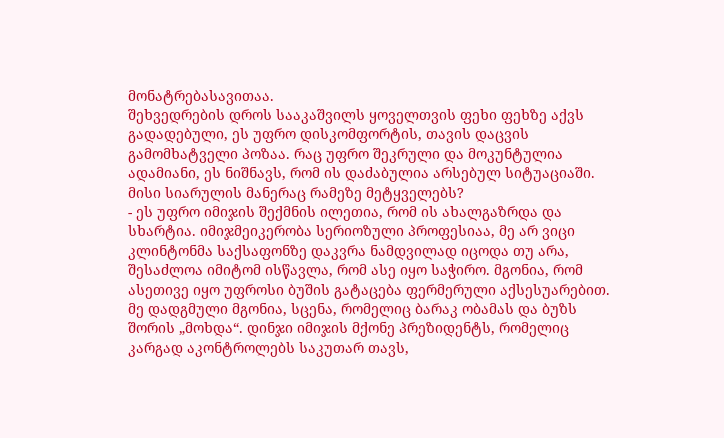მონატრებასავითაა.
შეხვედრების დროს სააკაშვილს ყოველთვის ფეხი ფეხზე აქვს გადადებული, ეს უფრო დისკომფორტის, თავის დაცვის გამომხატველი პოზაა. რაც უფრო შეკრული და მოკუნტულია ადამიანი, ეს ნიშნავს, რომ ის დაძაბულია არსებულ სიტუაციაში.
მისი სიარულის მანერაც რამეზე მეტყველებს?
- ეს უფრო იმიჯის შექმნის ილეთია, რომ ის ახალგაზრდა და სხარტია. იმიჯმეიკერობა სერიოზული პროფესიაა, მე არ ვიცი კლინტონმა საქსაფონზე დაკვრა ნამდვილად იცოდა თუ არა, შესაძლოა იმიტომ ისწავლა, რომ ასე იყო საჭირო. მგონია, რომ ასეთივე იყო უფროსი ბუშის გატაცება ფერმერული აქსესუარებით. მე დადგმული მგონია, სცენა, რომელიც ბარაკ ობამას და ბუზს შორის „მოხდა“. დინჯი იმიჯის მქონე პრეზიდენტს, რომელიც კარგად აკონტროლებს საკუთარ თავს,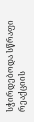სჭირდებოდა სწრაფი რეაქციის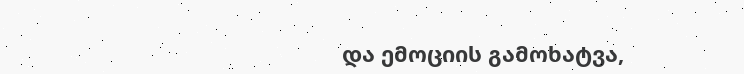და ემოციის გამოხატვა,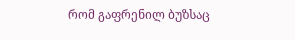რომ გაფრენილ ბუზსაც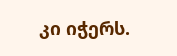კი იჭერს.